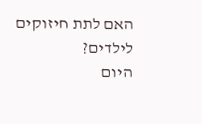האם לתת חיזוקים לילדים?
היום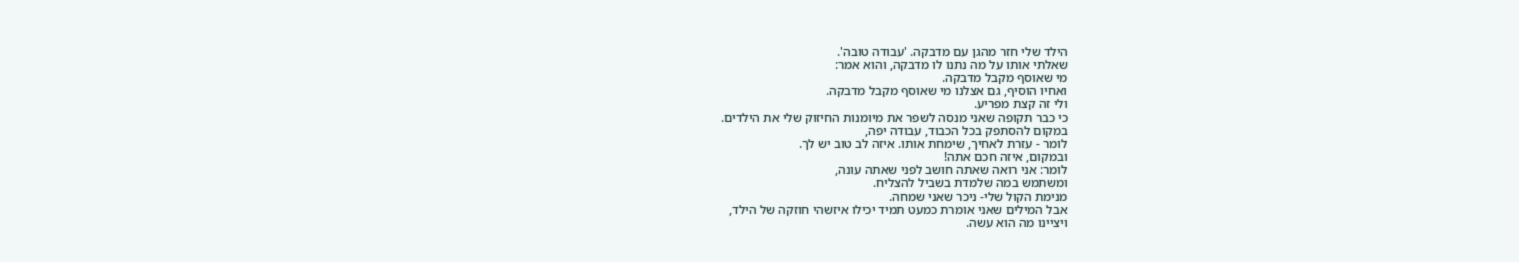הילד שלי חזר מהגן עם מדבקה. 'עבודה טובה'.
שאלתי אותו על מה נתנו לו מדבקה, והוא אמר:
מי שאוסף מקבל מדבקה.
ואחיו הוסיף, גם אצלנו מי שאוסף מקבל מדבקה.
ולי זה קצת מפריע.
כי כבר תקופה שאני מנסה לשפר את מיומנות החיזוק שלי את הילדים.
במקום להסתפק בכל הכבוד, עבודה יפה,
לומר - עזרת לאחיך, שימחת אותו. איזה לב טוב יש לך.
ובמקום, איזה חכם אתה!
לומר: אני רואה שאתה חושב לפני שאתה עונה,
ומשתמש במה שלמדת בשביל להצליח.
מנימת הקול שלי- ניכר שאני שמחה.
אבל המילים שאני אומרת כמעט תמיד יכילו איזשהי חוזקה של הילד,
ויציינו מה הוא עשה.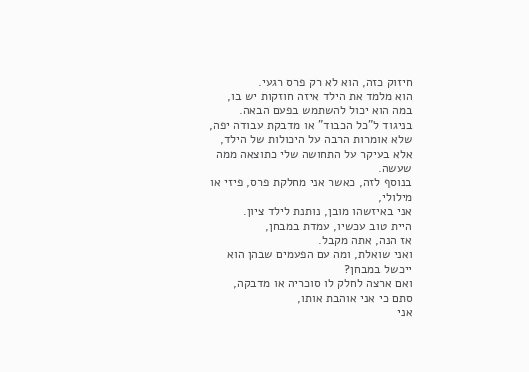חיזוק כזה, הוא לא רק פרס רגעי.
הוא מלמד את הילד איזה חוזקות יש בו,
במה הוא יכול להשתמש בפעם הבאה.
בניגוד ל"כל הכבוד" או מדבקת עבודה יפה,
שלא אומרות הרבה על היכולות של הילד,
אלא בעיקר על התחושה שלי כתוצאה ממה שעשה.
בנוסף לזה, כאשר אני מחלקת פרס, פיזי או מילולי,
אני באיזשהו מובן, נותנת לילד ציון.
היית טוב עכשיו, עמדת במבחן,
אז הנה, אתה מקבל.
ואני שואלת, ומה עם הפעמים שבהן הוא ייכשל במבחן?
ואם ארצה לחלק לו סוכריה או מדבקה,
סתם כי אני אוהבת אותו,
אני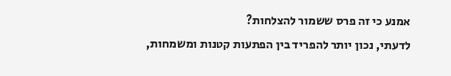אמנע כי זה פרס ששמור להצלחות?
לדעתי, נכון יותר להפריד בין הפתעות קטנות ומשמחות,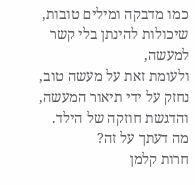כמו מדבקה ומילים טובות,
שיכולות להינתן בלי קשר למעשה,
ולעומת זאת על מעשה טוב,
נחזק על ידי תיאור המעשה, והדגשת חוזקה של הילד.
מה דעתך על זה?
חרות קלמן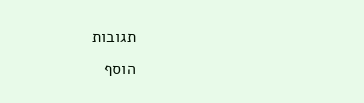תגובות
הוסף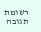רשומת תגובה